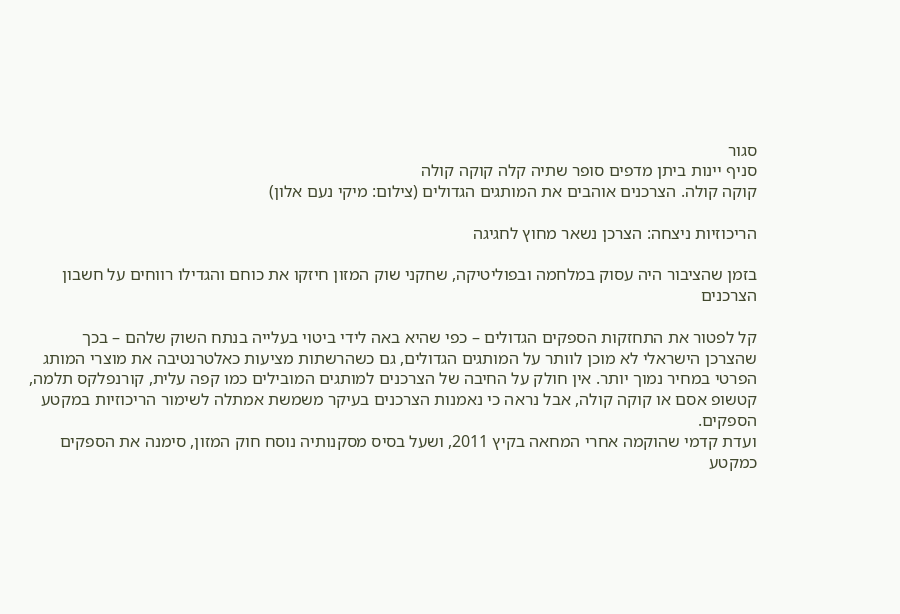סגור
סניף יינות ביתן מדפים סופר שתיה קלה קוקה קולה
קוקה קולה. הצרכנים אוהבים את המותגים הגדולים (צילום: מיקי נעם אלון)

הריכוזיות ניצחה: הצרכן נשאר מחוץ לחגיגה

בזמן שהציבור היה עסוק במלחמה ובפוליטיקה, שחקני שוק המזון חיזקו את כוחם והגדילו רווחים על חשבון הצרכנים

קל לפטור את התחזקות הספקים הגדולים – כפי שהיא באה לידי ביטוי בעלייה בנתח השוק שלהם – בכך שהצרכן הישראלי לא מוכן לוותר על המותגים הגדולים, גם כשהרשתות מציעות כאלטרנטיבה את מוצרי המותג הפרטי במחיר נמוך יותר. אין חולק על החיבה של הצרכנים למותגים המובילים כמו קפה עלית, קורנפלקס תלמה, קטשופ אסם או קוקה קולה, אבל נראה כי נאמנות הצרכנים בעיקר משמשת אמתלה לשימור הריכוזיות במקטע הספקים.
ועדת קדמי שהוקמה אחרי המחאה בקיץ 2011, ושעל בסיס מסקנותיה נוסח חוק המזון, סימנה את הספקים כמקטע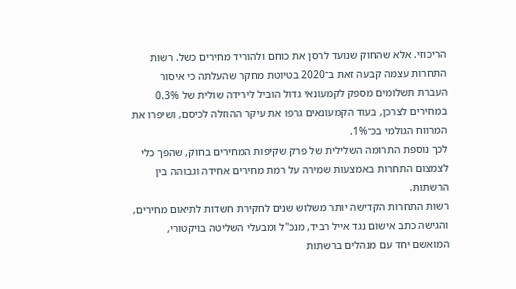הריכוזי. אלא שהחוק שנועד לרסן את כוחם ולהוריד מחירים כשל. רשות התחרות עצמה קבעה זאת ב־2020 בטיוטת מחקר שהעלתה כי איסור העברת תשלומים מספק לקמעונאי גדול הוביל לירידה שולית של 0.3% במחירים לצרכן, בעוד הקמעונאים גרפו את עיקר ההוזלה לכיסם, ושיפרו את המרווח הגולמי בכ־1%.
לכך נוספת התרומה השלילית של פרק שקיפות המחירים בחוק, שהפך כלי לצמצום התחרות באמצעות שמירה על רמת מחירים אחידה וגבוהה בין הרשתות.
רשות התחרות הקדישה יותר משלוש שנים לחקירת חשדות לתיאום מחירים, והגישה כתב אישום נגד אייל רביד, מנכ"ל ומבעלי השליטה בויקטורי, המואשם יחד עם מנהלים ברשתות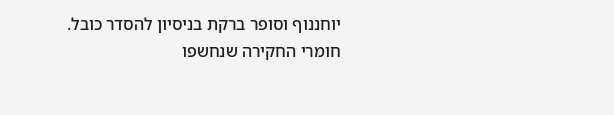יוחננוף וסופר ברקת בניסיון להסדר כובל. חומרי החקירה שנחשפו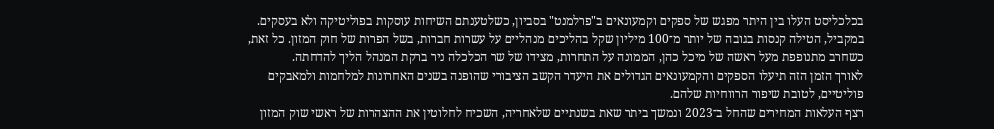בכלכליסט העלו בין היתר מפגש של ספקים וקמעונאים ב"פרלמנט" בסביון, כשלטענתם השיחות עוסקות בפוליטיקה ולא בעסקים.
במקביל, הטילה קנסות בגובה של יותר מ־100 מיליון שקל בהליכים מנהליים על עשרות חברות, בשל הפרות של חוק המזון. כל זאת, כשחרב מתנופפת מעל ראשה של מיכל כהן, הממונה על התחרות, מצידו של שר הכלכלה ניר ברקת המנהל הליך להדחתה.
לאורך הזמן הזה תיעלו הספקים והקמעונאים הגדולים את היעדר הקשב הציבורי שהופנה בשנים האחרונות למלחמות ולמאבקים פוליטיים, לטובת שיפור הרווחיות שלהם.
רצף העלאות המחירים שהחל ב־2023 ונמשך ביתר שאת בשנתיים שלאחריה, השכיח לחלוטין את ההצהרות של ראשי שוק המזון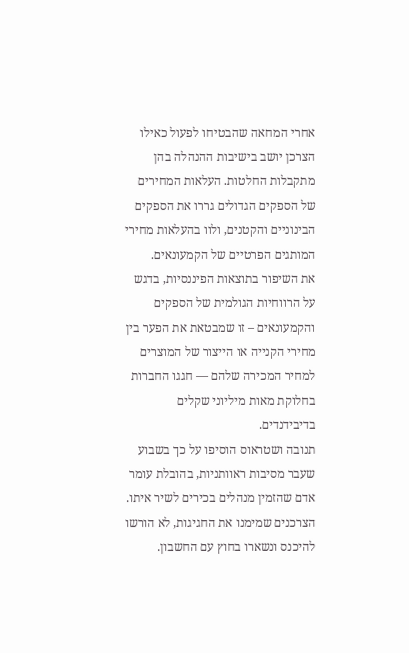אחרי המחאה שהבטיחו לפעול כאילו הצרכן יושב בישיבות ההנהלה בהן מתקבלות החלטות. העלאות המחירים של הספקים הגדולים גררו את הספקים הבינוניים והקטנים, ולוו בהעלאות מחירי המותגים הפרטיים של הקמעונאים.
את השיפור בתוצאות הפיננסיות, בדגש על הרווחיות הגולמית של הספקים והקמעונאים – זו שמבטאת את הפער בין מחירי הקנייה או הייצור של המוצרים למחיר המכירה שלהם — חגגו החברות בחלוקת מאות מיליוני שקלים בדיבידנדים.
תנובה ושטראוס הוסיפו על כך בשבוע שעבר מסיבות ראוותניות, בהובלת עומר אדם שהזמין מנהלים בכירים לשיר איתו. הצרכנים שמימנו את החגיגות, לא הורשו להיכנס ונשארו בחוץ עם החשבון.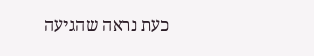כעת נראה שהגיעה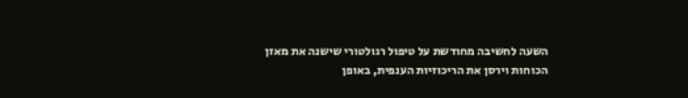השעה לחשיבה מחודשת על טיפול רגולטורי שישנה את מאזן הכוחות וירסן את הריכוזיות הענפית, באופן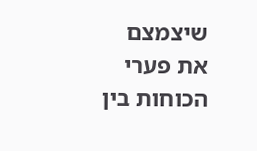שיצמצם את פערי הכוחות בין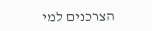הצרכנים למי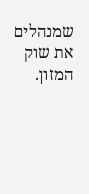שמנהלים את שוק המזון.